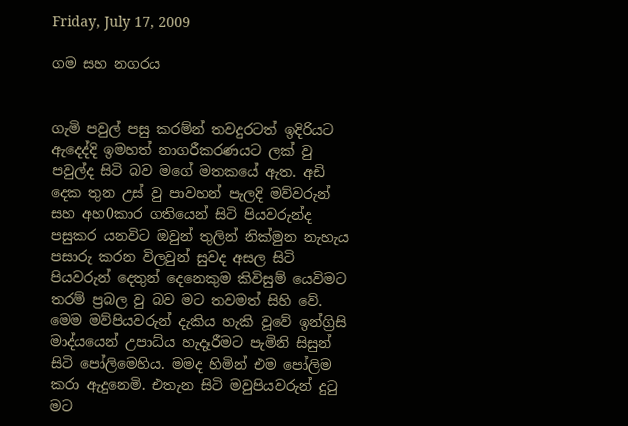Friday, July 17, 2009

ගම සහ නගරය


ගැමි පවුල් පසු කරම්න් තවදුරටත් ඉදිරියට ඇදෙද්දි ඉමහත් නාගරීකරණයට ලක් වු පවුල්ද සිටි බව මගේ මතකයේ ඇත. අඩි දෙක තුන උස් වු පාවහන් පැලදි මව්වරුන් සහ අහ0කාර ගතියෙන් සිටි පියවරුන්ද පසුකර යනවිට ඔවුන් තුලින් නික්මුන නැහැය පසාරු කරන විලවුන් සුවද අසල සිටි පියවරුන් දෙතුන් දෙනෙකුම කිවිසුම් යෙවිමට තරම් ප්‍රබල වු බව මට තවමත් සිහි වේ. මෙම මව්පියවරුන් දැකිය හැකි වූවේ ඉන්ග්‍රිසි මාද්යයෙන් උපාධ්ය හැදෑරීමට පැමිනි සිසුන් සිටි පෝලිමෙහිය. මමද හිමින් එම පෝලිම කරා ඇදුනෙමි. එතැන සිටි මවුපියවරුන් දුටු මට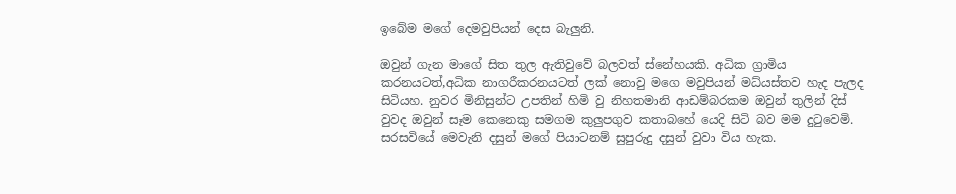ඉබේම මගේ දෙමවුපියන් දෙස බැලුනි.

ඔවුන් ගැන මාගේ සිත තුල ඇතිවුවේ බලවත් ස්නේහයකි. අධික ග්‍රාමිය කරනයටත්,අධික නාගරීකරනයටත් ලක් නොවු මගෙ මවුපියන් මධ්යස්තව හැද පැලද සිටියහ. නුවර මිනිසුන්ට උපතින් හිමි වු නිහතමානි ආඩම්බරකම ඔවුන් තුලින් දිස් වුවද ඔවුන් සෑම කෙනෙකු සමගම කුලුපගුව කතාබහේ යෙදි සිටි බව මම දුටුවෙමි. සරසවියේ මෙවැනි දසුන් මගේ පියාටනම් සුපුරුදු දසුන් වුවා විය හැක.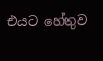එයට හේතුව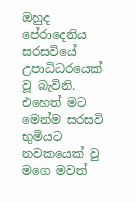ඔහුද පේරාදෙනිය සරසවියේ උපාධිධරයෙක් වූ බැවිනි. එහෙත් මට මෙන්ම සරසවි භුමියට නවකයෙක් වු මගෙ මවත්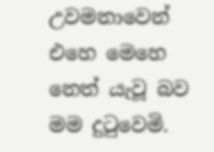උවමනාවෙන් එහෙ මෙහෙ නෙත් යැවූ බව මම දුටුවෙමි.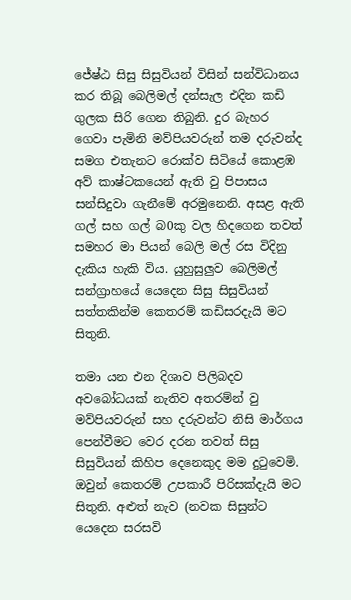ජේෂ්ඨ සිසු සිසුවියන් විසින් සන්විධානය කර තිබූ බෙලිමල් දන්සැල එදින කඩි ගුලක සිරි ගෙන තිබුනි. දුර බැහර ගෙවා පැමිනි මව්පියවරුන් තම දරුවන්ද සමග එතැනට රොක්ව සිටියේ කොළඹ අව් කාෂ්ටකයෙන් ඇති වු පිපාසය සන්සිදුවා ගැනීමේ අරමුනෙනි. අසළ ඇති ගල් සහ ගල් බ0කු වල හිදගෙන තවත් සමහර මා පියන් බෙලි මල් රස විදිනු දැකිය හැකි විය. යුහුසුලුව බෙලිමල් සන්ග්‍රාහයේ යෙදෙන සිසු සිසුවියන් සත්තකින්ම කෙතරම් කඩිසරදැයි මට සිතුනි.

තමා යන එන දිශාව පිලිබදව අවබෝධයක් නැතිව අතරම්න් වු මව්පියවරුන් සහ දරුවන්ට නිසි මාර්ගය පෙන්වීමට වෙර දරන තවත් සිසු සිසුවියන් කිහිප දෙනෙකුද මම දුටුවෙමි. ඔවුන් කෙතරම් උපකාරී පිරිසක්දැයි මට සිතුනි. අළුත් නැව (නවක සිසුන්ට යෙදෙන සරසවි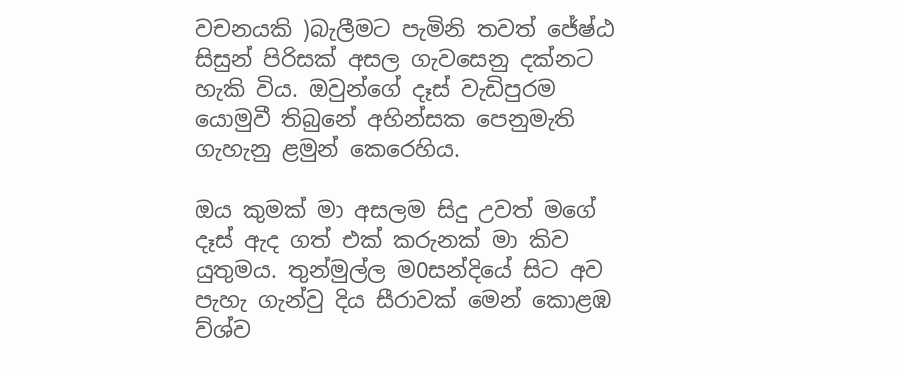වචනයකි )බැලීමට පැමිනි තවත් ජේෂ්ඨ සිසුන් පිරිසක් අසල ගැවසෙනු දක්නට හැකි විය. ඔවුන්ගේ දෑස් වැඩිපුරම යොමුවී තිබුනේ අහින්සක පෙනුමැති ගැහැනු ළමුන් කෙරෙහිය.

ඔය කුමක් මා අසලම සිදු උවත් මගේ දෑස් ඇද ගත් එක් කරුනක් මා කිව යුතුමය. තුන්මුල්ල ම0සන්දියේ සිට අව පැහැ ගැන්වු දිය සීරාවක් මෙන් කොළඹ ව්ශ්ව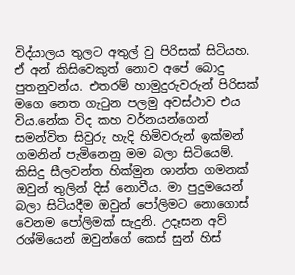විද්යාලය තුලට අතුල් වු පිරිසක් සිටියහ. ඒ අන් කිසිවෙකුත් නොව අපේ බොදු පුතනුවන්ය. එතරම් හාමුදුරුවරුන් පිරිසක් මගෙ නෙත ගැටුන පලමු අවස්ථාව එය විය.නේක විද කහ වර්නයන්ගෙන් සමන්විත සිවුරු හැදි හිමිවරුන් ඉක්මන් ගමනින් පැමිනෙනු මම බලා සිටියෙම්. කිසිදු සීලවන්ත හික්මුන ශාන්ත ගමනක් ඔවුන් තුලින් දිස් නොවීය. මා පුදුමයෙන් බලා සිටියදීම ඔවුන් පෝලිමට නොගොස් වෙනම පෝලිමක් සැදුනි. උදෑසන අව් රශ්මියෙන් ඔවුන්ගේ කෙස් සුන් හිස්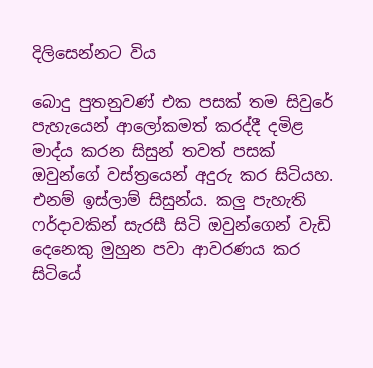දිලිසෙන්නට විය

බොදු පුතනුවණ් එක පසක් තම සිවුරේ පැහැයෙන් ආලෝකමත් කරද්දී දමිළ මාද්ය කරන සිසුන් තවත් පසක් ඔවුන්ගේ වස්ත්‍රයෙන් අදුරු කර සිටියහ. එනම් ඉස්ලාම් සිසුන්ය. කලු පැහැති ෆර්දාවකින් සැරසී සිටි ඔවුන්ගෙන් වැඩි දෙනෙකු මුහුන පවා ආවරණය කර සිටියේ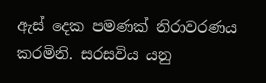ඇස් දෙක පමණක් නිරාවරණය කරමිනි. සරසවිය යනු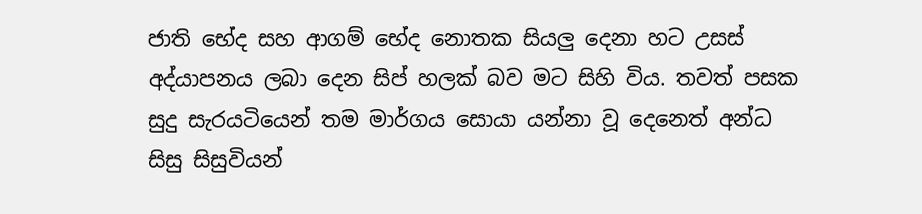ජාති භේද සහ ආගම් භේද නොතක සියලු දෙනා හට උසස් අද්යාපනය ලබා දෙන සිප් හලක් බව මට සිහි විය. තවත් පසක සුදු සැරයටියෙන් තම මාර්ගය සොයා යන්නා වූ දෙනෙත් අන්ධ සිසු සිසුවියන්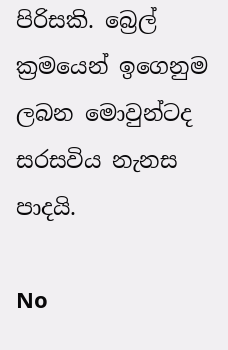පිරිසකි. බ්‍රෙල් ක්‍රමයෙන් ඉගෙනුම ලබන මොවුන්ටද සරසවිය නැනස පාදයි.

No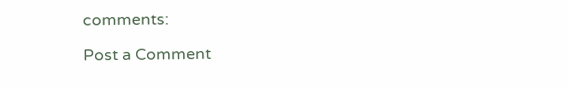comments:

Post a Comment